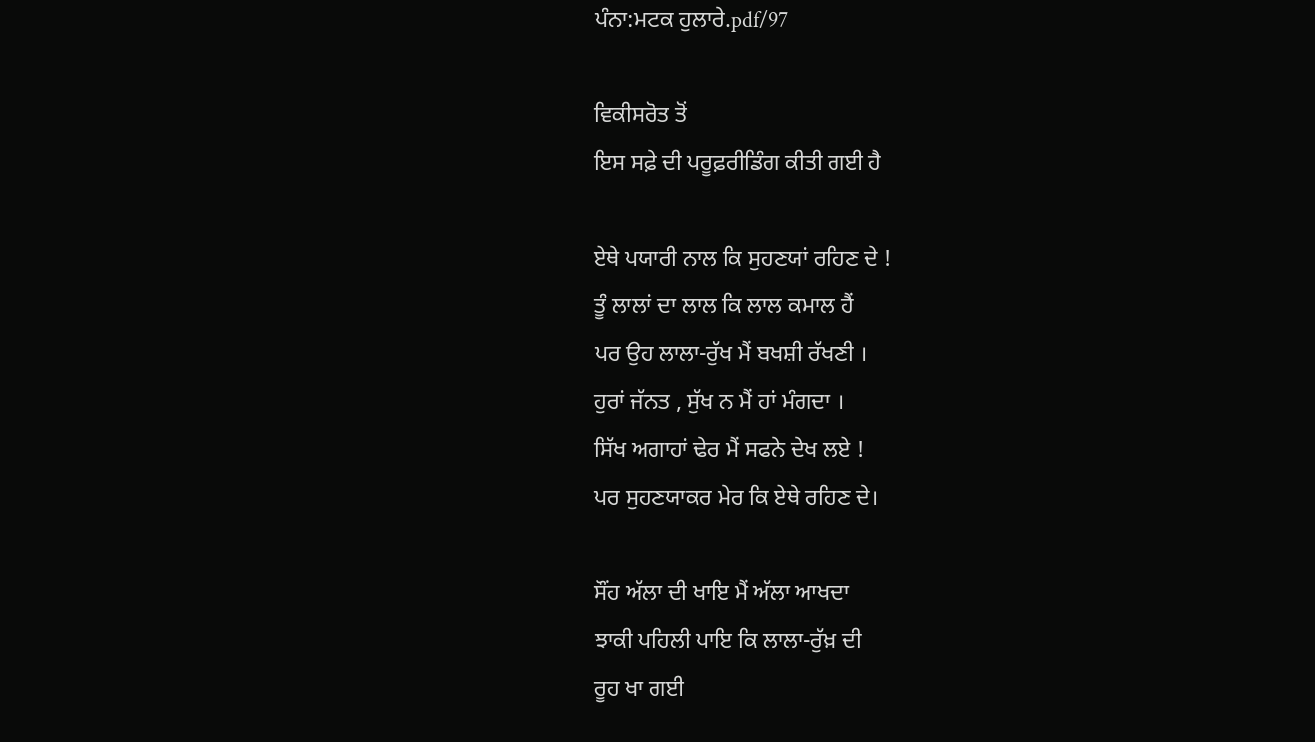ਪੰਨਾ:ਮਟਕ ਹੁਲਾਰੇ.pdf/97

ਵਿਕੀਸਰੋਤ ਤੋਂ
ਇਸ ਸਫ਼ੇ ਦੀ ਪਰੂਫ਼ਰੀਡਿੰਗ ਕੀਤੀ ਗਈ ਹੈ

ਏਥੇ ਪਯਾਰੀ ਨਾਲ ਕਿ ਸੁਹਣਯਾਂ ਰਹਿਣ ਦੇ !
ਤੂੰ ਲਾਲਾਂ ਦਾ ਲਾਲ ਕਿ ਲਾਲ ਕਮਾਲ ਹੈਂ
ਪਰ ਉਹ ਲਾਲਾ-ਰੁੱਖ ਮੈਂ ਬਖਸ਼ੀ ਰੱਖਣੀ ।
ਹੁਰਾਂ ਜੱਨਤ , ਸੁੱਖ ਨ ਮੈਂ ਹਾਂ ਮੰਗਦਾ ।
ਸਿੱਖ ਅਗਾਹਾਂ ਢੇਰ ਮੈਂ ਸਫਨੇ ਦੇਖ ਲਏ !
ਪਰ ਸੁਹਣਯਾਕਰ ਮੇਰ ਕਿ ਏਥੇ ਰਹਿਣ ਦੇ।

ਸੌਂਹ ਅੱਲਾ ਦੀ ਖਾਇ ਮੈਂ ਅੱਲਾ ਆਖਦਾ
ਝਾਕੀ ਪਹਿਲੀ ਪਾਇ ਕਿ ਲਾਲਾ-ਰੁੱਖ਼ ਦੀ
ਰੂਹ ਖਾ ਗਈ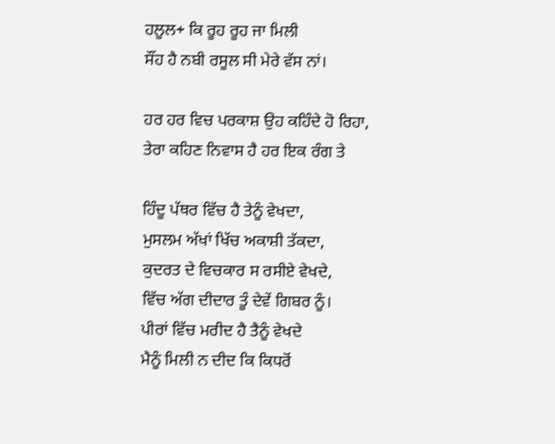ਹਲੂਲ+ ਕਿ ਰੂਹ ਰੂਹ ਜਾ ਮਿਲੀ
ਸੌਂਹ ਹੈ ਨਬੀ ਰਸੂਲ ਸੀ ਮੇਰੇ ਵੱਸ ਨਾਂ।

ਹਰ ਹਰ ਵਿਚ ਪਰਕਾਸ਼ ਉਹ ਕਹਿੰਦੇ ਹੋ ਰਿਹਾ,
ਤੇਰਾ ਕਹਿਣ ਨਿਵਾਸ ਹੈ ਹਰ ਇਕ ਰੰਗ ਤੇ

ਹਿੰਦੂ ਪੱਥਰ ਵਿੱਚ ਹੈ ਤੇਨੂੰ ਵੇਖਦਾ,
ਮੁਸਲਮ ਅੱਖਾਂ ਖਿੱਚ ਅਕਾਸ਼ੀ ਤੱਕਦਾ,
ਕੁਦਰਤ ਦੇ ਵਿਚਕਾਰ ਸ ਰਸੀਏ ਵੇਖਦੇ,
ਵਿੱਚ ਅੱਗ ਦੀਦਾਰ ਤੂੰ ਦੇਵੇਂ ਗਿਬਰ ਨੂੰ।
ਪੀਰਾਂ ਵਿੱਚ ਮਰੀਦ ਹੈ ਤੈਨੂੰ ਵੇਖਦੇ
ਮੈਨੂੰ ਮਿਲੀ ਨ ਦੀਦ ਕਿ ਕਿਧਰੋਂ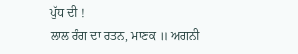ਪੁੱਧ ਦੀ !
ਲਾਲ ਰੰਗ ਦਾ ਰਤਨ, ਮਾਣਕ ॥ ਅਗਨੀ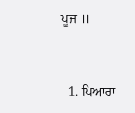ਪੂਜ ॥


  1. ਪਿਆਰਾ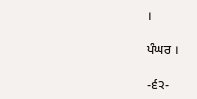।

ਪੰਘਰ ।

-੬੨-